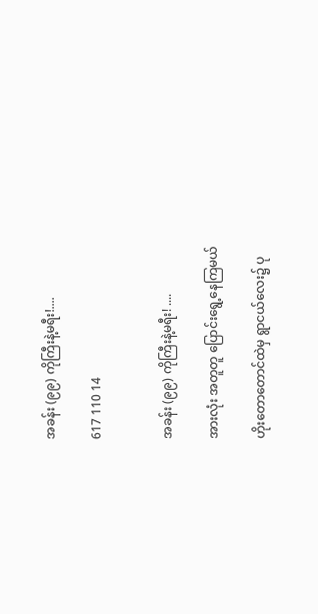အခန်း (၉၉) ကိုကြီးနဲ့မရီး!....

617 110 14


အခန်း (၉၉) ကိုကြီးနဲ့မရီး! ....

အားလုံး အတူတူ ပြောင်းရွေ့နေကြမယ်

ဟိုးတောတောင်ထဲမှ ရွာငယ်လေး၌ ပု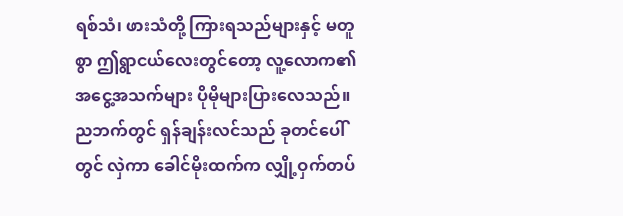ရစ်သံ၊ ဖားသံတို့ ကြားရသည်များနှင့် မတူစွာ ဤရွာငယ်လေးတွင်တော့ လူ့လောက၏ အငွေ့အသက်များ ပိုမိုများပြားလေသည်။ ညဘက်တွင် ရှန်ချန်းလင်သည် ခုတင်ပေါ်တွင် လှဲကာ ခေါင်မိုးထက်က လျှို့ဝှက်တပ်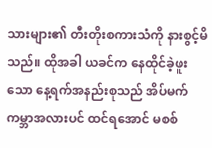သားများ၏ တီးတိုးစကားသံကို နားစွင့်မိသည်။ ထိုအခါ ယခင်က နေထိုင်ခဲ့ဖူးသော နေ့ရက်အနည်းစုသည် အိပ်မက်ကမ္ဘာအလားပင် ထင်ရအောင် မစစ်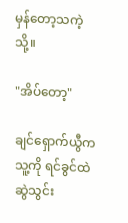မှန်တော့သကဲ့သို့။

"အိပ်တော့"

ချင်‌ရှောက်ယွီက သူ့ကို ရင်ခွင်ထဲ ဆွဲသွင်း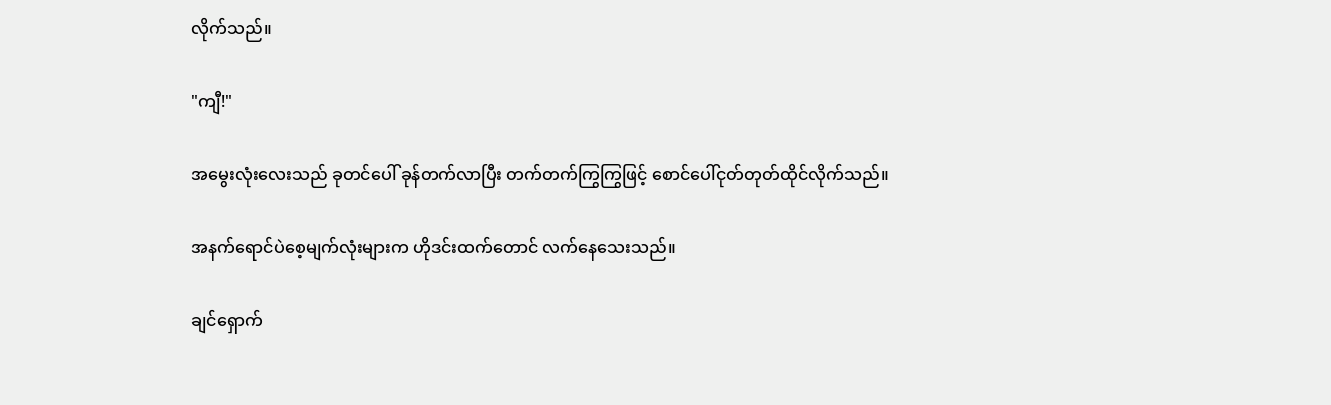လိုက်သည်။

"ကျီ!"

အမွေးလုံးလေးသည် ခုတင်ပေါ် ခုန်တက်လာပြီး တက်တက်ကြွကြွဖြင့် စောင်ပေါ်ငုတ်တုတ်ထိုင်လိုက်သည်။

အနက်ရောင်ပဲစေ့မျက်လုံးများက ဟိုဒင်းထက်တောင် လက်နေသေးသည်။

ချင်ရှောက်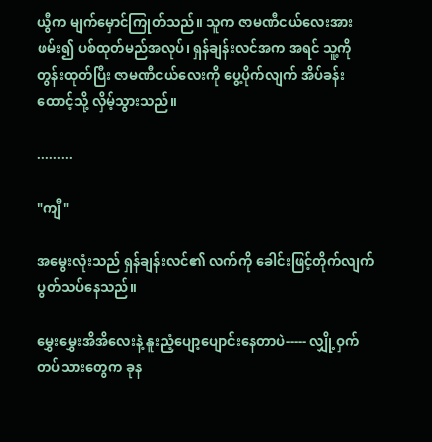ယွီက မျက်မှောင်ကြုတ်သည်။ သူက ဇာမဏီငယ်လေးအား ဖမ်း၍ ပစ်ထုတ်မည်အလုပ်၊ ရှန်ချန်းလင်အက အရင် သူ့ကို တွန်းထုတ်ပြီး ဇာမဏီငယ်လေးကို ပွေ့ပိုက်လျက် အိပ်ခန်းထောင့်သို့ လှိမ့်သွားသည်။

.........

"ကျီ"

အမွေးလုံးသည် ရှန်ချန်းလင်၏ လက်ကို ခေါင်းဖြင့်တိုက်လျက် ပွတ်သပ်နေသည်။

မွှေးမွှေးအိအိလေးနဲ့ နူးညံ့ပျော့ပျောင်းနေတာပဲ----- လျှို့ဝှက်တပ်သားတွေက ခုန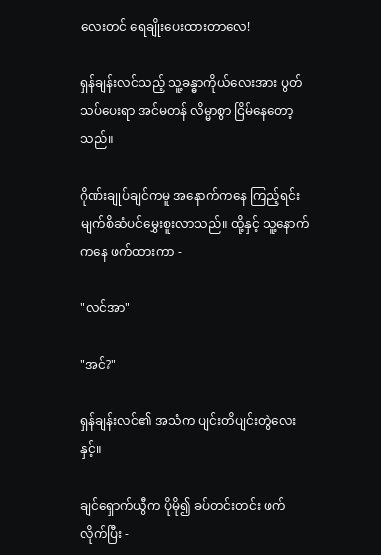လေးတင် ရေချိုးပေးထားတာလေ!

ရှန်ချန်းလင်သည့် သူ့ခန္ဓာကိုယ်လေးအား ပွတ်သပ်ပေးရာ အင်မတန် လိမ္မာစွာ ငြိမ်နေတော့သည်။

ဂိုဏ်းချုပ်ချင်ကမူ အနောက်ကနေ ကြည့်ရင်း မျက်စိဆံပင်မွှေးစူးလာသည်။ ထို့နှင့် သူ့နောက်ကနေ ဖက်ထားကာ -

"လင်အာ"

"အင်?"

ရှန်ချန်းလင်၏ အသံက ပျင်းတိပျင်းတွဲလေးနှင့်။

ချင်ရှောက်ယွီက ပိုမို၍ ခပ်တင်းတင်း ဖက်လိုက်ပြီး -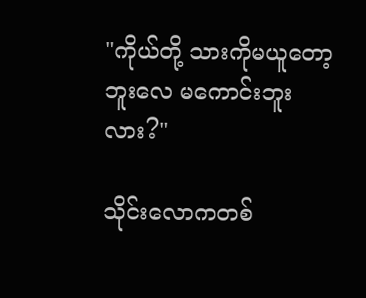"ကိုယ်တို့ သားကိုမယူတော့ဘူးလေ မကောင်းဘူးလား?"

သိုင်းလောကတစ်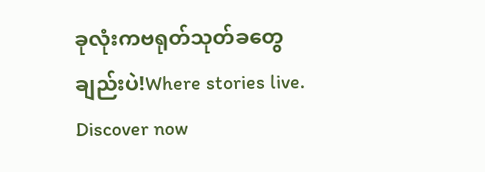ခုလုံးကဗရုတ်သုတ်ခတွေချည်းပဲ!Where stories live. Discover now